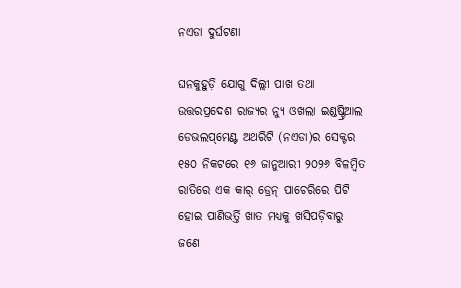ନଏଡା ଦୁର୍ଘଟଣା

ଘନକୁହୁଡ଼ି ଯୋଗୁ ଦିଲ୍ଲୀ ପାଖ ତଥା ଉତ୍ତରପ୍ରଦେଶ ରାଜ୍ୟର ନ୍ୟୁ ଓଖଲା ଇଣ୍ଡଷ୍ଟ୍ରିଆଲ ଡେଭଲପ୍‌ମେଣ୍ଟ ଅଥରିଟି (ନଏଡା)ର ସେକ୍ଟର ୧୫୦ ନିକଟରେ ୧୬ ଜାନୁଆରୀ ୨୦୨୬ ବିଳମ୍ବିତ ରାତିରେ ଏକ କାର୍‌ ଡ୍ରେନ୍‌ ପାଚେରିରେ ପିଟି ହୋଇ ପାଣିଭର୍ତ୍ତି ଖାତ ମଧ୍ୟକୁ ଖସିପଡ଼ିବାରୁ ଜଣେ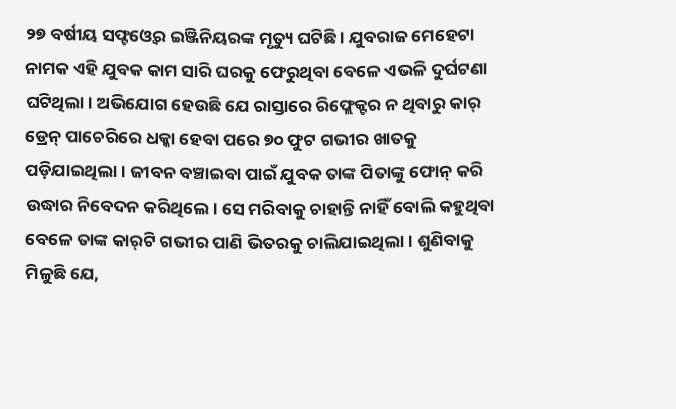୨୭ ବର୍ଷୀୟ ସଫ୍ଟଓ୍ବେର ଇଞ୍ଜିନିୟରଙ୍କ ମୃତ୍ୟୁ ଘଟିଛି। ଯୁବରାଜ ମେହେଟା ନାମକ ଏହି ଯୁବକ କାମ ସାରି ଘରକୁ ଫେରୁଥିବା ବେଳେ ଏଭଳି ଦୁର୍ଘଟଣା ଘଟିଥିଲା। ଅଭିଯୋଗ ହେଉଛି ଯେ ରାସ୍ତାରେ ରିଫ୍ଲେକ୍ଟର ନ ଥିବାରୁ କାର୍‌ ଡ୍ରେନ୍‌ ପାଚେରିରେ ଧକ୍କା ହେବା ପରେ ୭୦ ଫୁଟ ଗଭୀର ଖାତକୁ ପଡ଼ିଯାଇଥିଲା। ଜୀବନ ବଞ୍ଚାଇବା ପାଇଁ ଯୁବକ ତାଙ୍କ ପିତାଙ୍କୁ ଫୋନ୍‌ କରି ଉଦ୍ଧାର ନିବେଦନ କରିଥିଲେ। ସେ ମରିବାକୁ ଚାହାନ୍ତି ନାହିଁ ବୋଲି କହୁଥିବା ବେଳେ ତାଙ୍କ କାର୍‌ଟି ଗଭୀର ପାଣି ଭିତରକୁ ଚାଲିଯାଇଥିଲା। ଶୁଣିବାକୁ ମିଳୁଛି ଯେ,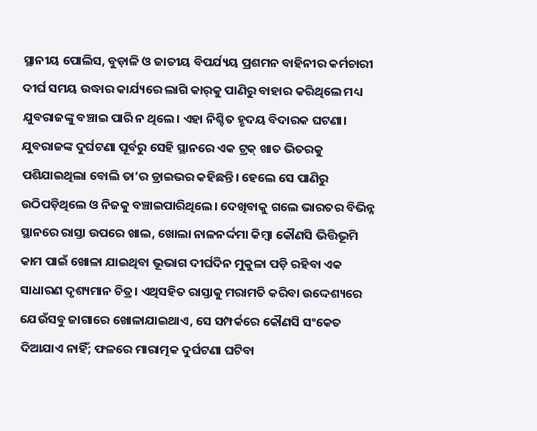ସ୍ଥାନୀୟ ପୋଲିସ, ବୁଡ଼ାଳି ଓ ଜାତୀୟ ବିପର୍ଯ୍ୟୟ ପ୍ରଶମନ ବାହିନୀର କର୍ମଚାରୀ ଦୀର୍ଘ ସମୟ ଉଦ୍ଧାର କାର୍ଯ୍ୟରେ ଲାଗି କାର୍‌କୁ ପାଣିରୁ ବାହାର କରିଥିଲେ ମଧ୍ୟ ଯୁବରାଜଙ୍କୁ ବଞ୍ଚାଇ ପାରି ନ ଥିଲେ। ଏହା ନିଶ୍ଚିତ ହୃଦୟ ବିଦାରକ ଘଟଣା। ଯୁବରାଜଙ୍କ ଦୁର୍ଘଟଣା ପୂର୍ବରୁ ସେହି ସ୍ଥାନରେ ଏକ ଟ୍ରକ୍‌ ଖାତ ଭିତରକୁ ପଶିଯାଇଥିଲା ବୋଲି ତା’ର ଡ୍ରାଇଭର କହିଛନ୍ତି। ହେଲେ ସେ ପାଣିରୁ ଉଠିପଡ଼ିଥିଲେ ଓ ନିଜକୁ ବଞ୍ଚାଇପାରିଥିଲେ। ଦେଖିବାକୁ ଗଲେ ଭାରତର ବିଭିନ୍ନ ସ୍ଥାନରେ ରାସ୍ତା ଉପରେ ଖାଲ, ଖୋଲା ନାଳନର୍ଦ୍ଦମା କିମ୍ବା କୌଣସି ଭିତ୍ତିଭୂମି କାମ ପାଇଁ ଖୋଳା ଯାଇଥିବା ଭୂଭାଗ ଦୀର୍ଘଦିନ ମୁକୁଳା ପଡ଼ି ରହିବା ଏକ ସାଧାରଣ ଦୃଶ୍ୟମାନ ଚିତ୍ର। ଏଥିସହିତ ରାସ୍ତାକୁ ମରାମତି କରିବା ଉଦ୍ଦେଶ୍ୟରେ ଯେଉଁସବୁ ଜାଗାରେ ଖୋଳାଯାଇଥାଏ, ସେ ସମ୍ପର୍କରେ କୌଣସି ସଂକେତ ଦିଆଯାଏ ନାହିଁ; ଫଳରେ ମାରାତ୍ମକ ଦୁର୍ଘଟଣା ଘଟିବା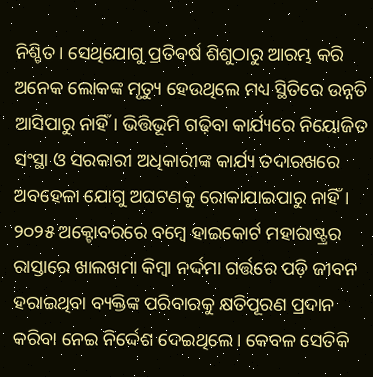ନିଶ୍ଚିତ। ସେଥିଯୋଗୁ ପ୍ରତିବର୍ଷ ଶିଶୁଠାରୁ ଆରମ୍ଭ କରି ଅନେକ ଲୋକଙ୍କ ମୃତ୍ୟୁ ହେଉଥିଲେ ମଧ୍ୟ ସ୍ଥିତିରେ ଉନ୍ନତି ଆସିପାରୁ ନାହିଁ। ଭିତ୍ତିଭୂମି ଗଢ଼ିବା କାର୍ଯ୍ୟରେ ନିୟୋଜିତ ସଂସ୍ଥା ଓ ସରକାରୀ ଅଧିକାରୀଙ୍କ କାର୍ଯ୍ୟ ତଦାରଖରେ ଅବହେଳା ଯୋଗୁ ଅଘଟଣକୁ ରୋକାଯାଇପାରୁ ନାହିଁ।
୨୦୨୫ ଅକ୍ଟୋବରରେ ବମ୍ବେ ହାଇକୋର୍ଟ ମହାରାଷ୍ଟ୍ରର ରାସ୍ତାରେ ଖାଲଖମା କିମ୍ବା ନର୍ଦ୍ଦମା ଗର୍ତ୍ତରେ ପଡ଼ି ଜୀବନ ହରାଇଥିବା ବ୍ୟକ୍ତିଙ୍କ ପରିବାରକୁ କ୍ଷତିପୂରଣ ପ୍ରଦାନ କରିବା ନେଇ ନିର୍ଦ୍ଦେଶ ଦେଇଥିଲେ। କେବଳ ସେତିକି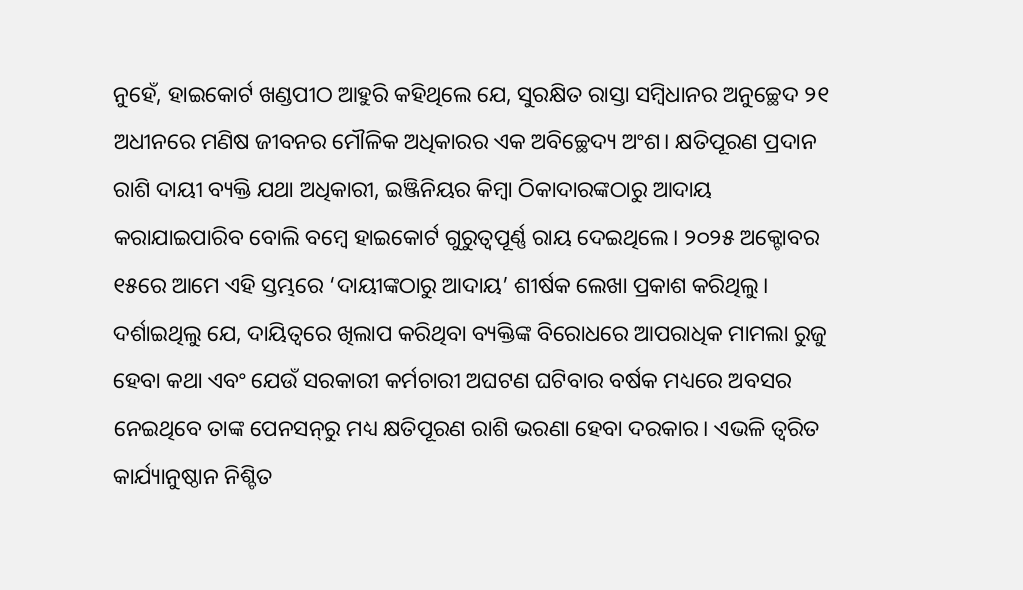ନୁହେଁ, ହାଇକୋର୍ଟ ଖଣ୍ଡପୀଠ ଆହୁରି କହିଥିଲେ ଯେ, ସୁରକ୍ଷିତ ରାସ୍ତା ସମ୍ବିଧାନର ଅନୁଚ୍ଛେଦ ୨୧ ଅଧୀନରେ ମଣିଷ ଜୀବନର ମୌଳିକ ଅଧିକାରର ଏକ ଅବିଚ୍ଛେଦ୍ୟ ଅଂଶ। କ୍ଷତିପୂରଣ ପ୍ରଦାନ ରାଶି ଦାୟୀ ବ୍ୟକ୍ତି ଯଥା ଅଧିକାରୀ, ଇଞ୍ଜିନିୟର କିମ୍ବା ଠିକାଦାରଙ୍କଠାରୁ ଆଦାୟ କରାଯାଇପାରିବ ବୋଲି ବମ୍ବେ ହାଇକୋର୍ଟ ଗୁରୁତ୍ୱପୂର୍ଣ୍ଣ ରାୟ ଦେଇଥିଲେ। ୨୦୨୫ ଅକ୍ଟୋବର ୧୫ରେ ଆମେ ଏହି ସ୍ତମ୍ଭରେ ‘ଦାୟୀଙ୍କଠାରୁ ଆଦାୟ’ ଶୀର୍ଷକ ଲେଖା ପ୍ରକାଶ କରିଥିଲୁ। ଦର୍ଶାଇଥିଲୁ ଯେ, ଦାୟିତ୍ୱରେ ଖିଲାପ କରିଥିବା ବ୍ୟକ୍ତିଙ୍କ ବିରୋଧରେ ଆପରାଧିକ ମାମଲା ରୁଜୁ ହେବା କଥା ଏବଂ ଯେଉଁ ସରକାରୀ କର୍ମଚାରୀ ଅଘଟଣ ଘଟିବାର ବର୍ଷକ ମଧ୍ୟରେ ଅବସର ନେଇଥିବେ ତାଙ୍କ ପେନସନ୍‌ରୁ ମଧ୍ୟ କ୍ଷତିପୂରଣ ରାଶି ଭରଣା ହେବା ଦରକାର। ଏଭଳି ତ୍ୱରିତ କାର୍ଯ୍ୟାନୁଷ୍ଠାନ ନିଶ୍ଚିତ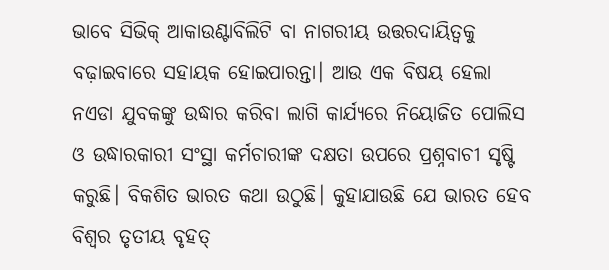ଭାବେ ସିଭିକ୍‌ ଆକାଉଣ୍ଟାବିଲିଟି ବା ନାଗରୀୟ ଉତ୍ତରଦାୟିତ୍ୱକୁ ବଢ଼ାଇବାରେ ସହାୟକ ହୋଇପାରନ୍ତା। ଆଉ ଏକ ବିଷୟ ହେଲା ନଏଡା ଯୁବକଙ୍କୁ ଉଦ୍ଧାର କରିବା ଲାଗି କାର୍ଯ୍ୟରେ ନିୟୋଜିତ ପୋଲିସ ଓ ଉଦ୍ଧାରକାରୀ ସଂସ୍ଥା କର୍ମଚାରୀଙ୍କ ଦକ୍ଷତା ଉପରେ ପ୍ରଶ୍ନବାଚୀ ସୃଷ୍ଟି କରୁଛି। ବିକଶିତ ଭାରତ କଥା ଉଠୁଛି। କୁହାଯାଉଛି ଯେ ଭାରତ ହେବ ବିଶ୍ୱର ତୃତୀୟ ବୃହତ୍‌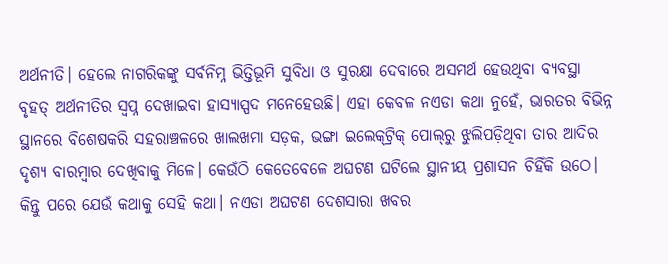ଅର୍ଥନୀତି। ହେଲେ ନାଗରିକଙ୍କୁ ସର୍ବନିମ୍ନ ଭିତ୍ତିଭୂମି ସୁବିଧା ଓ ସୁରକ୍ଷା ଦେବାରେ ଅସମର୍ଥ ହେଉଥିବା ବ୍ୟବସ୍ଥା ବୃହତ୍‌ ଅର୍ଥନୀତିର ସ୍ବପ୍ନ ଦେଖାଇବା ହାସ୍ୟାସ୍ପଦ ମନେହେଉଛି। ଏହା କେବଳ ନଏଡା କଥା ନୁହେଁ, ଭାରତର ବିଭିନ୍ନ ସ୍ଥାନରେ ବିଶେଷକରି ସହରାଞ୍ଚଳରେ ଖାଲଖମା ସଡ଼କ, ଭଙ୍ଗା ଇଲେକ୍‌ଟ୍ରିକ୍‌ ପୋଲ୍‌ରୁ ଝୁଲିପଡ଼ିଥିବା ତାର ଆଦିର ଦୃଶ୍ୟ ବାରମ୍ବାର ଦେଖିବାକୁ ମିଳେ। କେଉଁଠି କେତେବେଳେ ଅଘଟଣ ଘଟିଲେ ସ୍ଥାନୀୟ ପ୍ରଶାସନ ଚିହିଁକି ଉଠେ। କିନ୍ତୁ ପରେ ଯେଉଁ କଥାକୁ ସେହି କଥା। ନଏଡା ଅଘଟଣ ଦେଶସାରା ଖବର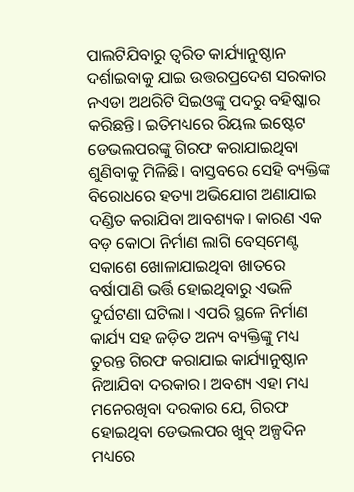ପାଲଟିଯିବାରୁ ତ୍ୱରିତ କାର୍ଯ୍ୟାନୁଷ୍ଠାନ ଦର୍ଶାଇବାକୁ ଯାଇ ଉତ୍ତରପ୍ରଦେଶ ସରକାର ନଏଡା ଅଥରିଟି ସିଇଓଙ୍କୁ ପଦରୁ ବହିଷ୍କାର କରିଛନ୍ତି। ଇତିମଧ୍ୟରେ ରିୟଲ ଇଷ୍ଟେଟ ଡେଭଲପରଙ୍କୁ ଗିରଫ କରାଯାଇଥିବା ଶୁଣିବାକୁ ମିଳିଛି। ବାସ୍ତବରେ ସେହି ବ୍ୟକ୍ତିଙ୍କ ବିରୋଧରେ ହତ୍ୟା ଅଭିଯୋଗ ଅଣାଯାଇ ଦଣ୍ଡିତ କରାଯିବା ଆବଶ୍ୟକ। କାରଣ ଏକ ବଡ଼ କୋଠା ନିର୍ମାଣ ଲାଗି ବେସ୍‌ମେଣ୍ଟ ସକାଶେ ଖୋଳାଯାଇଥିବା ଖାତରେ ବର୍ଷାପାଣି ଭର୍ତ୍ତି ହୋଇଥିବାରୁ ଏଭଳି ଦୁର୍ଘଟଣା ଘଟିଲା। ଏପରି ସ୍ଥଳେ ନିର୍ମାଣ କାର୍ଯ୍ୟ ସହ ଜଡ଼ିତ ଅନ୍ୟ ବ୍ୟକ୍ତିଙ୍କୁ ମଧ୍ୟ ତୁରନ୍ତ ଗିରଫ କରାଯାଇ କାର୍ଯ୍ୟାନୁଷ୍ଠାନ ନିଆଯିବା ଦରକାର। ଅବଶ୍ୟ ଏହା ମଧ୍ୟ ମନେରଖିବା ଦରକାର ଯେ, ଗିରଫ ହୋଇଥିବା ଡେଭଲପର ଖୁବ୍‌ ଅଳ୍ପଦିନ ମଧ୍ୟରେ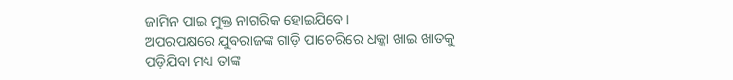ଜାମିନ ପାଇ ମୁକ୍ତ ନାଗରିକ ହୋଇଯିବେ।
ଅପରପକ୍ଷରେ ଯୁବରାଜଙ୍କ ଗାଡ଼ି ପାଚେରିରେ ଧକ୍କା ଖାଇ ଖାତକୁ ପଡ଼ିଯିବା ମଧ୍ୟ ତାଙ୍କ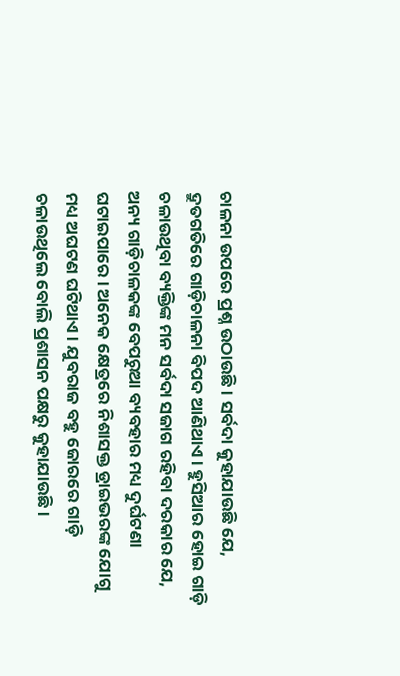ଚାଳନା ଉପରେ ପ୍ରଶ୍ନ ଉଠାଉଛି। ସର୍ବଦା କୁହାଯାଉଛି ଯେ, ଦ୍ରୁତଗତିରେ ଗାଡ଼ିଚାଳନା ବିପଦ ଆଣିଥାଏ। ହୁସିଆର ହୋଇ ଗାଡ଼ି ଚଳାଉଥିବା ବ୍ୟକ୍ତିଙ୍କ ମନ ସର୍ବଦା ସଜାଗ ରହିବା ଦରକାର ଯେ, ଅନ୍ୟ ଗାଡ଼ିଚାଳକଙ୍କ ବେପରୁଆ ବ୍ୟବହାର ମଧ୍ୟ ଦୁର୍ଘଟଣା ଘଟାଇପାରେ। ଅନେକ କ୍ଷେତ୍ରରେ ନିଶାସକ୍ତ ଡ୍ରାଇଭରଙ୍କ ଯୋଗୁ ମଧ୍ୟ ଅଘଟଣ ଘଟିଥାଏ। ଯୁବରାଜ ବହୁ ଜୋରରେ ଗାଡ଼ି ଚଳାଉଥିଲେ ବୋଲି ପ୍ରଶାସନ ପକ୍ଷରୁ କୁହାଯାଉଛି।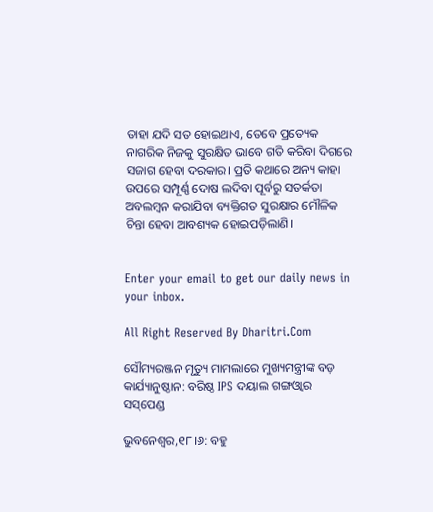ତାହା ଯଦି ସତ ହୋଇଥାଏ, ତେବେ ପ୍ରତ୍ୟେକ ନାଗରିକ ନିଜକୁ ସୁରକ୍ଷିତ ଭାବେ ଗତି କରିବା ଦିଗରେ ସଜାଗ ହେବା ଦରକାର। ପ୍ରତି କଥାରେ ଅନ୍ୟ କାହା ଉପରେ ସମ୍ପୂର୍ଣ୍ଣ ଦୋଷ ଲଦିବା ପୂର୍ବରୁ ସତର୍କତା ଅବଲମ୍ବନ କରାଯିବା ବ୍ୟକ୍ତିଗତ ସୁରକ୍ଷାର ମୌଳିକ ଚିନ୍ତା ହେବା ଆବଶ୍ୟକ ହୋଇପଡ଼ିଲାଣି।


Enter your email to get our daily news in your inbox.

All Right Reserved By Dharitri.Com

ସୌମ୍ୟରଞ୍ଜନ ମୃତ୍ୟୁ ମାମଲାରେ ମୁଖ୍ୟମନ୍ତ୍ରୀଙ୍କ ବଡ଼ କାର୍ଯ୍ୟାନୁଷ୍ଠାନ: ବରିଷ୍ଠ IPS ଦୟାଲ ଗଙ୍ଗଓ୍ବାର ସସ୍‌ପେଣ୍ଡ

ଭୁବନେଶ୍ୱର,୧୮।୬: ବହୁ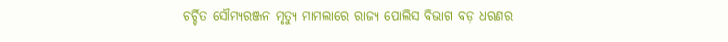ଚର୍ଚ୍ଚିତ ସୌମ୍ୟରଞ୍ଜନ ମୃତ୍ୟୁ ମାମଲାରେ ରାଜ୍ୟ ପୋଲିସ ବିଭାଗ ବଡ଼ ଧରଣର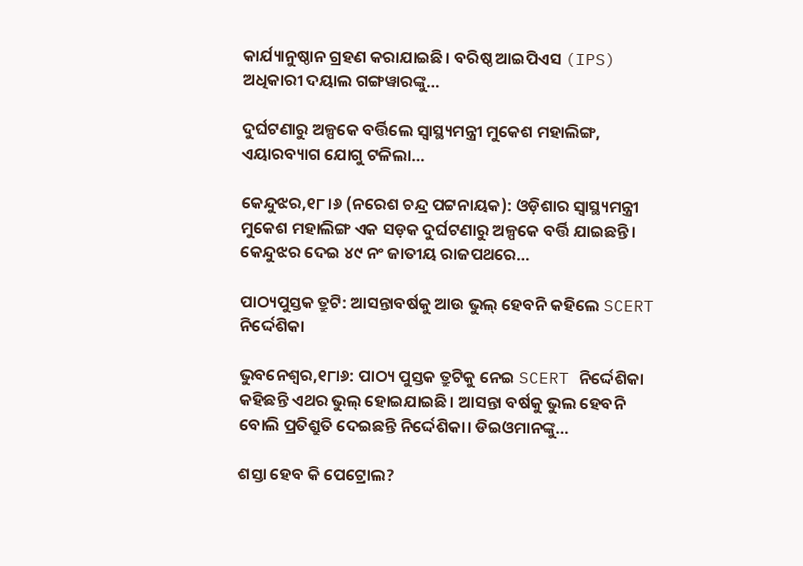କାର୍ଯ୍ୟାନୁଷ୍ଠାନ ଗ୍ରହଣ କରାଯାଇଛି। ବରିଷ୍ଠ ଆଇପିଏସ (IPS) ଅଧିକାରୀ ଦୟାଲ ଗଙ୍ଗୱାରଙ୍କୁ…

ଦୁର୍ଘଟଣାରୁ ଅଳ୍ପକେ ବର୍ତ୍ତିଲେ ସ୍ବାସ୍ଥ୍ୟମନ୍ତ୍ରୀ ମୁକେଶ ମହାଲିଙ୍ଗ, ଏୟାରବ୍ୟାଗ ଯୋଗୁ ଟଳିଲା…

କେନ୍ଦୁଝର,୧୮।୬ (ନରେଶ ଚନ୍ଦ୍ର ପଟ୍ଟନାୟକ): ଓଡ଼ିଶାର ସ୍ବାସ୍ଥ୍ୟମନ୍ତ୍ରୀ ମୁକେଶ ମହାଲିଙ୍ଗ ଏକ ସଡ଼କ ଦୁର୍ଘଟଣାରୁ ଅଳ୍ପକେ ବର୍ତ୍ତି ଯାଇଛନ୍ତି। କେନ୍ଦୁଝର ଦେଇ ୪୯ ନଂ ଜାତୀୟ ରାଜପଥରେ…

ପାଠ୍ୟପୁସ୍ତକ ତ୍ରୁଟି: ଆସନ୍ତାବର୍ଷକୁ ଆଉ ଭୁଲ୍‌ ହେବନି କହିଲେ SCERT ନିର୍ଦ୍ଦେଶିକା

ଭୁବନେଶ୍ୱର,୧୮ା୬: ପାଠ୍ୟ ପୁସ୍ତକ ତ୍ରୁଟିକୁ ନେଇ SCERT ନିର୍ଦ୍ଦେଶିକା କହିଛନ୍ତି ଏଥର ଭୁଲ୍‌ ହୋଇଯାଇଛି। ଆସନ୍ତା ବର୍ଷକୁ ଭୁଲ ହେବନି ବୋଲି ପ୍ରତିଶ୍ରୁତି ଦେଇଛନ୍ତି ନିର୍ଦ୍ଦେଶିକା। ଡିଇଓମାନଙ୍କୁ…

ଶସ୍ତା ହେବ କି ପେଟ୍ରୋଲ?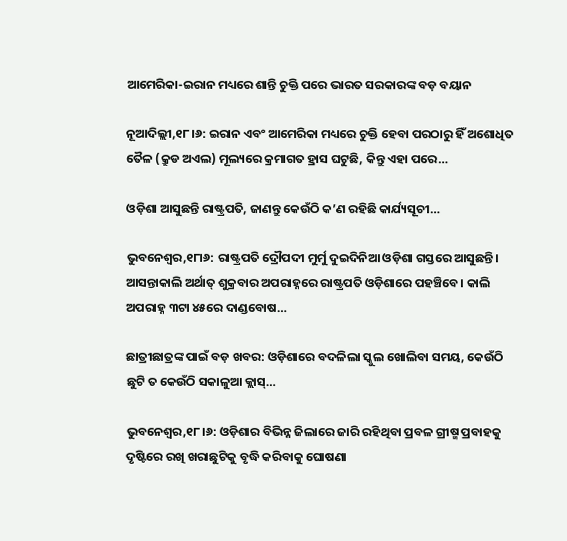ଆମେରିକା-ଇରାନ ମଧ୍ୟରେ ଶାନ୍ତି ଚୁକ୍ତି ପରେ ଭାରତ ସରକାରଙ୍କ ବଡ଼ ବୟାନ

ନୂଆଦିଲ୍ଲୀ,୧୮।୬: ଇରାନ ଏବଂ ଆମେରିକା ମଧ୍ୟରେ ଚୁକ୍ତି ହେବା ପରଠାରୁ ହିଁ ଅଶୋଧିତ ତୈଳ (କ୍ରୁଡ ଅଏଲ) ମୂଲ୍ୟରେ କ୍ରମାଗତ ହ୍ରାସ ଘଟୁଛି, କିନ୍ତୁ ଏହା ପରେ…

ଓଡ଼ିଶା ଆସୁଛନ୍ତି ରାଷ୍ଟ୍ରପତି, ଜାଣନ୍ତୁ କେଉଁଠି କ’ଣ ରହିଛି କାର୍ଯ୍ୟସୂଚୀ…

ଭୁବନେଶ୍ୱର,୧୮ା୬: ରାଷ୍ଟ୍ରପତି ଦ୍ରୌପଦୀ ମୁର୍ମୁ ଦୁଇଦିନିଆ ଓଡ଼ିଶା ଗସ୍ତରେ ଆସୁଛନ୍ତି। ଆସନ୍ତାକାଲି ଅର୍ଥାତ୍‌ ଶୁକ୍ରବାର ଅପରାହ୍ନରେ ରାଷ୍ଟ୍ରପତି ଓଡ଼ିଶାରେ ପହଞ୍ଚିବେ। କାଲି ଅପରାହ୍ନ ୩ଟା ୪୫ରେ ଦାଣ୍ଡବୋଷ…

ଛାତ୍ରୀଛାତ୍ରଙ୍କ ପାଇଁ ବଡ଼ ଖବର: ଓଡ଼ିଶାରେ ବଦଳିଲା ସ୍କୁଲ ଖୋଲିବା ସମୟ, କେଉଁଠି ଛୁଟି ତ କେଉଁଠି ସକାଳୁଆ କ୍ଲାସ୍…

ଭୁବନେଶ୍ୱର,୧୮।୬: ଓଡ଼ିଶାର ବିଭିନ୍ନ ଜିଲାରେ ଜାରି ରହିଥିବା ପ୍ରବଳ ଗ୍ରୀଷ୍ମ ପ୍ରବାହକୁ ଦୃଷ୍ଟିରେ ରଖି ଖରାଛୁଟିକୁ ବୃଦ୍ଧି କରିବାକୁ ଘୋଷଣା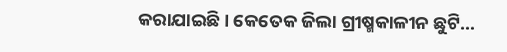କରାଯାଇଛି। କେତେକ ଜିଲା ଗ୍ରୀଷ୍ମକାଳୀନ ଛୁଟି…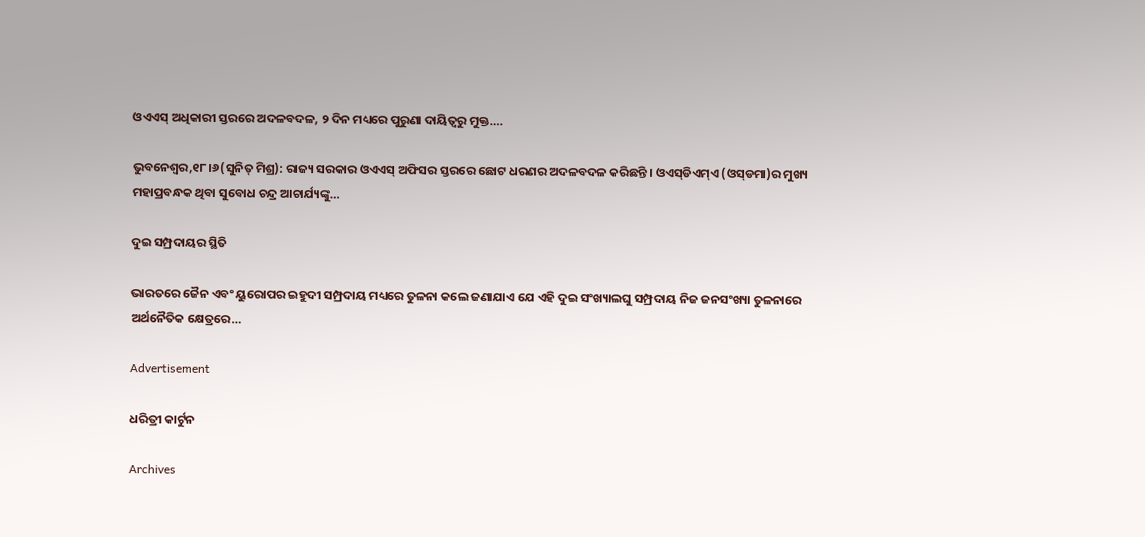ଓଏଏସ୍‌ ଅଧିକାରୀ ସ୍ତରରେ ଅଦଳବଦଳ, ୨ ଦିନ ମଧ୍ୟରେ ପୁରୁଣା ଦାୟିତ୍ୱରୁ ମୁକ୍ତ….

ଭୁବନେଶ୍ୱର,୧୮।୬(ସୁନିତ୍‌ ମିଶ୍ର): ରାଜ୍ୟ ସରକାର ଓଏଏସ୍‌ ଅଫିସର ସ୍ତରରେ ଛୋଟ ଧରଣର ଅଦଳବଦଳ କରିଛନ୍ତି । ଓଏସ୍‌ଡିଏମ୍‌ଏ (ଓସ୍‌ଡମା)ର ମୁଖ୍ୟ ମହାପ୍ରବନ୍ଧକ ଥିବା ସୁବୋଧ ଚନ୍ଦ୍ର ଆଚାର୍ଯ୍ୟଙ୍କୁ…

ଦୁଇ ସମ୍ପ୍ରଦାୟର ସ୍ଥିତି

ଭାରତରେ ଜୈନ ଏବଂ ୟୁରୋପର ଇହୁଦୀ ସମ୍ପ୍ରଦାୟ ମଧ୍ୟରେ ତୁଳନା କଲେ ଜଣାଯାଏ ଯେ ଏହି ଦୁଇ ସଂଖ୍ୟାଲଘୁ ସମ୍ପ୍ରଦାୟ ନିଜ ଜନସଂଖ୍ୟା ତୁଳନାରେ ଅର୍ଥନୈତିକ କ୍ଷେତ୍ରରେ…

Advertisement

ଧରିତ୍ରୀ କାର୍ଟୁନ

Archives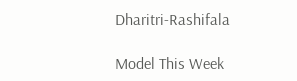Dharitri-Rashifala

Model This Week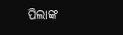ପିଲାଙ୍କ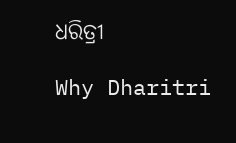ଧରିତ୍ରୀ

Why Dharitri